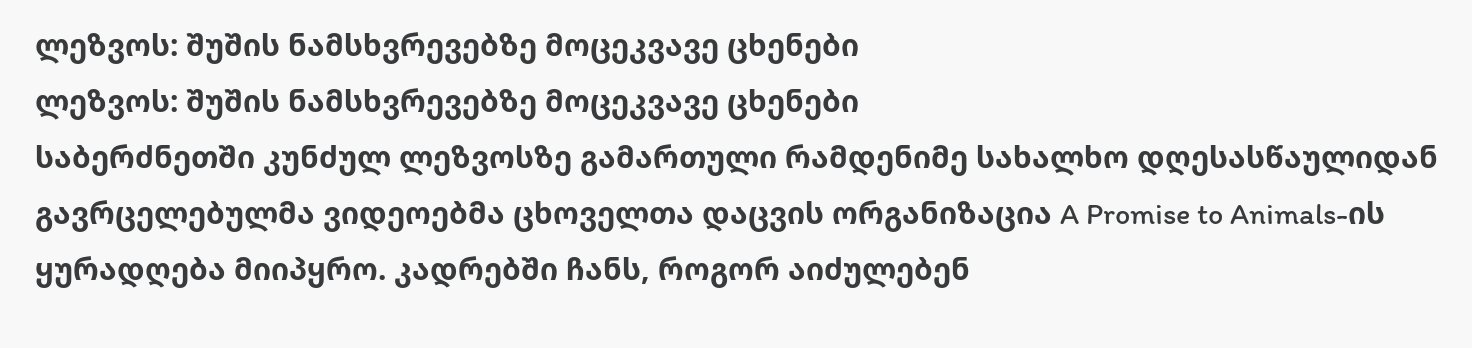ლეზვოს: შუშის ნამსხვრევებზე მოცეკვავე ცხენები
ლეზვოს: შუშის ნამსხვრევებზე მოცეკვავე ცხენები
საბერძნეთში კუნძულ ლეზვოსზე გამართული რამდენიმე სახალხო დღესასწაულიდან გავრცელებულმა ვიდეოებმა ცხოველთა დაცვის ორგანიზაცია A Promise to Animals-ის ყურადღება მიიპყრო. კადრებში ჩანს, როგორ აიძულებენ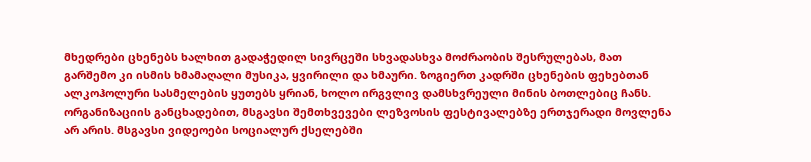მხედრები ცხენებს ხალხით გადაჭედილ სივრცეში სხვადასხვა მოძრაობის შესრულებას, მათ გარშემო კი ისმის ხმამაღალი მუსიკა, ყვირილი და ხმაური. ზოგიერთ კადრში ცხენების ფეხებთან ალკოჰოლური სასმელების ყუთებს ყრიან, ხოლო ირგვლივ დამსხვრეული მინის ბოთლებიც ჩანს.
ორგანიზაციის განცხადებით, მსგავსი შემთხვევები ლეზვოსის ფესტივალებზე ერთჯერადი მოვლენა არ არის. მსგავსი ვიდეოები სოციალურ ქსელებში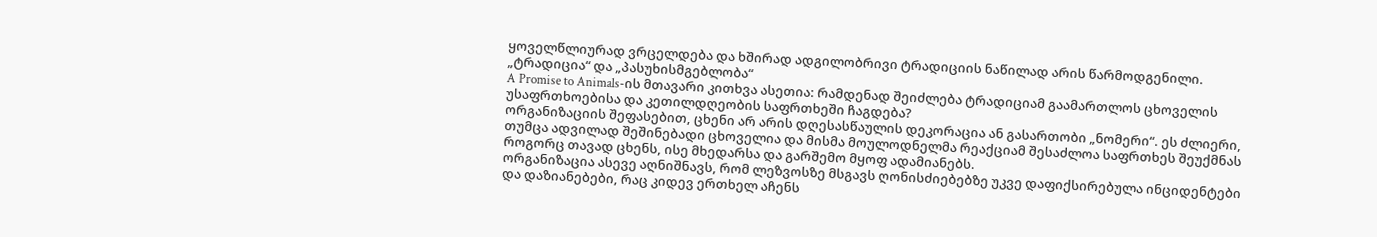ყოველწლიურად ვრცელდება და ხშირად ადგილობრივი ტრადიციის ნაწილად არის წარმოდგენილი.
„ტრადიცია“ და „პასუხისმგებლობა“
A Promise to Animals-ის მთავარი კითხვა ასეთია: რამდენად შეიძლება ტრადიციამ გაამართლოს ცხოველის უსაფრთხოებისა და კეთილდღეობის საფრთხეში ჩაგდება?
ორგანიზაციის შეფასებით, ცხენი არ არის დღესასწაულის დეკორაცია ან გასართობი „ნომერი“. ეს ძლიერი, თუმცა ადვილად შეშინებადი ცხოველია და მისმა მოულოდნელმა რეაქციამ შესაძლოა საფრთხეს შეუქმნას როგორც თავად ცხენს, ისე მხედარსა და გარშემო მყოფ ადამიანებს.
ორგანიზაცია ასევე აღნიშნავს, რომ ლეზვოსზე მსგავს ღონისძიებებზე უკვე დაფიქსირებულა ინციდენტები და დაზიანებები, რაც კიდევ ერთხელ აჩენს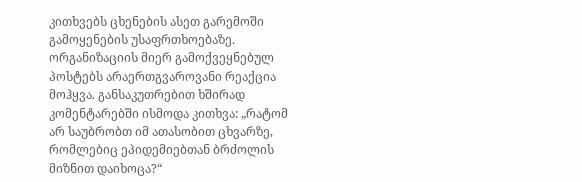კითხვებს ცხენების ასეთ გარემოში გამოყენების უსაფრთხოებაზე.
ორგანიზაციის მიერ გამოქვეყნებულ პოსტებს არაერთგვაროვანი რეაქცია მოჰყვა. განსაკუთრებით ხშირად კომენტარებში ისმოდა კითხვა: „რატომ არ საუბრობთ იმ ათასობით ცხვარზე, რომლებიც ეპიდემიებთან ბრძოლის მიზნით დაიხოცა?“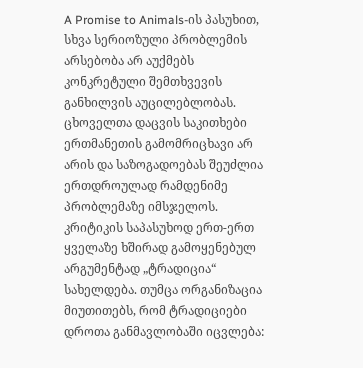A Promise to Animals-ის პასუხით, სხვა სერიოზული პრობლემის არსებობა არ აუქმებს კონკრეტული შემთხვევის განხილვის აუცილებლობას. ცხოველთა დაცვის საკითხები ერთმანეთის გამომრიცხავი არ არის და საზოგადოებას შეუძლია ერთდროულად რამდენიმე პრობლემაზე იმსჯელოს.
კრიტიკის საპასუხოდ ერთ-ერთ ყველაზე ხშირად გამოყენებულ არგუმენტად „ტრადიცია“ სახელდება. თუმცა ორგანიზაცია მიუთითებს, რომ ტრადიციები დროთა განმავლობაში იცვლება: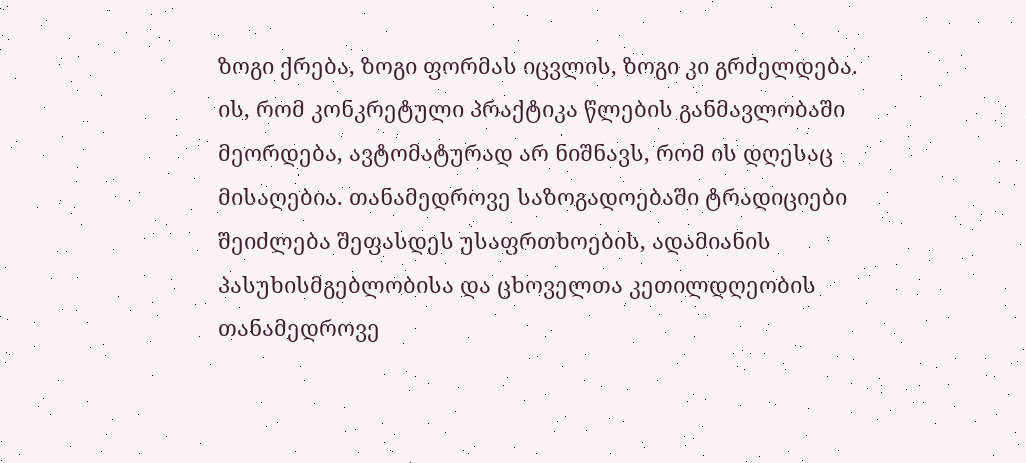ზოგი ქრება, ზოგი ფორმას იცვლის, ზოგი კი გრძელდება.
ის, რომ კონკრეტული პრაქტიკა წლების განმავლობაში მეორდება, ავტომატურად არ ნიშნავს, რომ ის დღესაც მისაღებია. თანამედროვე საზოგადოებაში ტრადიციები შეიძლება შეფასდეს უსაფრთხოების, ადამიანის პასუხისმგებლობისა და ცხოველთა კეთილდღეობის თანამედროვე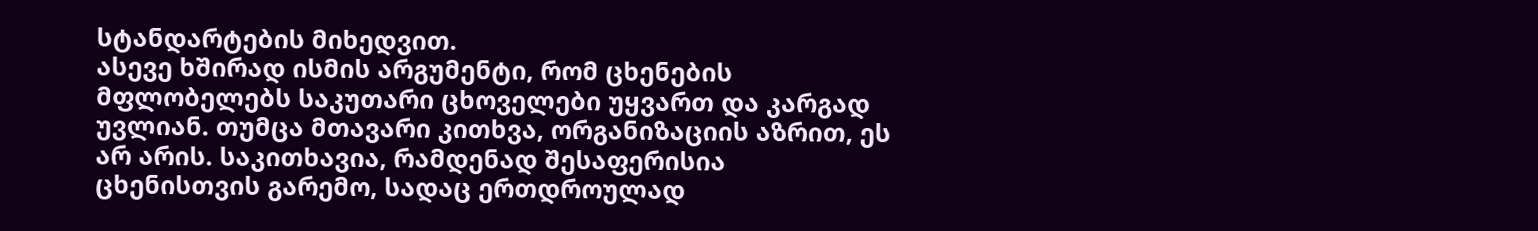სტანდარტების მიხედვით.
ასევე ხშირად ისმის არგუმენტი, რომ ცხენების მფლობელებს საკუთარი ცხოველები უყვართ და კარგად უვლიან. თუმცა მთავარი კითხვა, ორგანიზაციის აზრით, ეს არ არის. საკითხავია, რამდენად შესაფერისია ცხენისთვის გარემო, სადაც ერთდროულად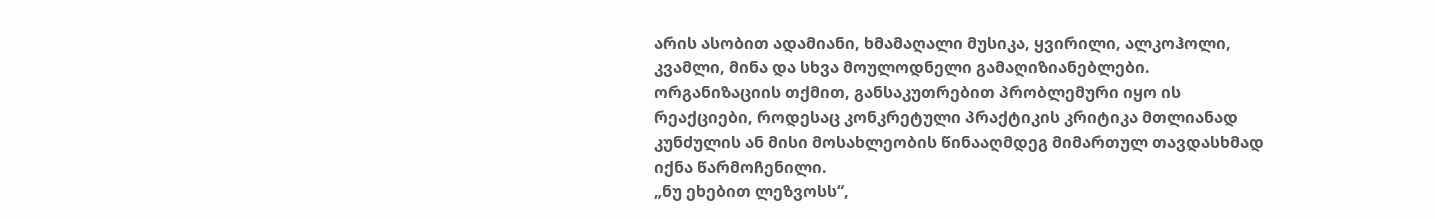არის ასობით ადამიანი, ხმამაღალი მუსიკა, ყვირილი, ალკოჰოლი, კვამლი, მინა და სხვა მოულოდნელი გამაღიზიანებლები.
ორგანიზაციის თქმით, განსაკუთრებით პრობლემური იყო ის რეაქციები, როდესაც კონკრეტული პრაქტიკის კრიტიკა მთლიანად კუნძულის ან მისი მოსახლეობის წინააღმდეგ მიმართულ თავდასხმად იქნა წარმოჩენილი.
„ნუ ეხებით ლეზვოსს“,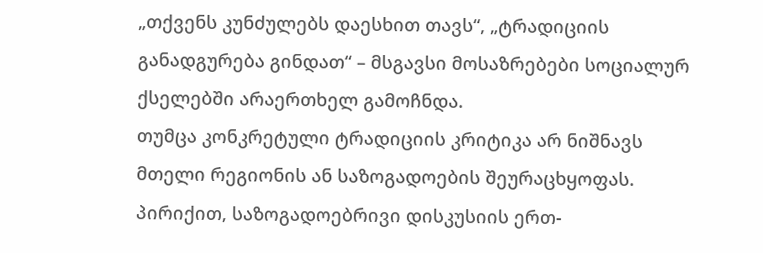„თქვენს კუნძულებს დაესხით თავს“, „ტრადიციის განადგურება გინდათ“ – მსგავსი მოსაზრებები სოციალურ ქსელებში არაერთხელ გამოჩნდა.
თუმცა კონკრეტული ტრადიციის კრიტიკა არ ნიშნავს მთელი რეგიონის ან საზოგადოების შეურაცხყოფას. პირიქით, საზოგადოებრივი დისკუსიის ერთ-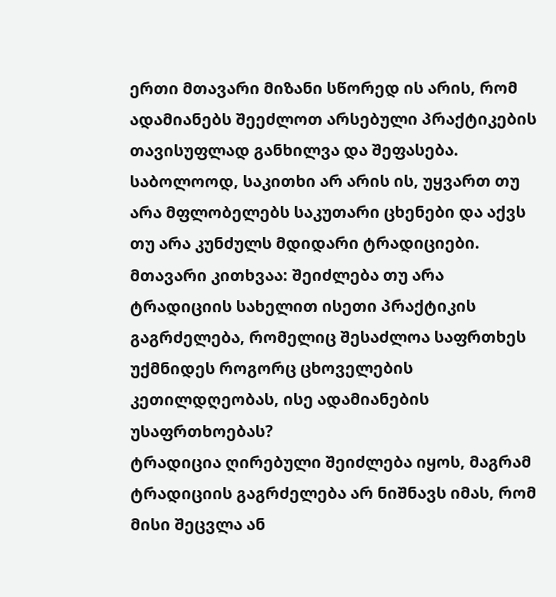ერთი მთავარი მიზანი სწორედ ის არის, რომ ადამიანებს შეეძლოთ არსებული პრაქტიკების თავისუფლად განხილვა და შეფასება.
საბოლოოდ, საკითხი არ არის ის, უყვართ თუ არა მფლობელებს საკუთარი ცხენები და აქვს თუ არა კუნძულს მდიდარი ტრადიციები. მთავარი კითხვაა: შეიძლება თუ არა ტრადიციის სახელით ისეთი პრაქტიკის გაგრძელება, რომელიც შესაძლოა საფრთხეს უქმნიდეს როგორც ცხოველების კეთილდღეობას, ისე ადამიანების უსაფრთხოებას?
ტრადიცია ღირებული შეიძლება იყოს, მაგრამ ტრადიციის გაგრძელება არ ნიშნავს იმას, რომ მისი შეცვლა ან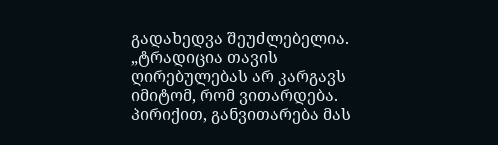გადახედვა შეუძლებელია.
„ტრადიცია თავის ღირებულებას არ კარგავს იმიტომ, რომ ვითარდება. პირიქით, განვითარება მას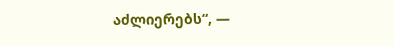აძლიერებს“, —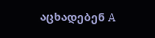აცხადებენ A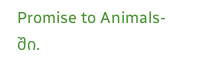Promise to Animals-ში.